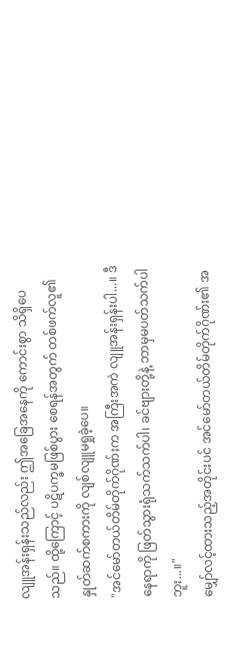လျူအန်းရှန်းသည်လည်း ဤအခြေအနေကို ကောင်းစွာ သိရှိပေသည်။ ထို့ကြောင့် ပဋိပက္ခမဖြစ်ပွား စေရန်အတွက် တစ်ဖက်လူ၏ နှုတ်ဆက်စကားကို လျစ်လျူမရှုခဲ့ပေ။
"အင်မော်တယ်တိမ်တိုက်ဂိုဏ်းက အကြီးအကဲ လျူအန်းရှန်းပါ...။ ဒီနေရာကို ဖြတ်သွားရုံသက်သက်ပါ၊ ခင်ဗျားတို့နဲ့ ဘာမှမပတ်သက်ပါဘူး...။"
မျှော်လင့်ထားသည့်အတိုင်းပင် အင်မော်တယ်တိမ်တိုက်ဂိုဏ်း၏ အ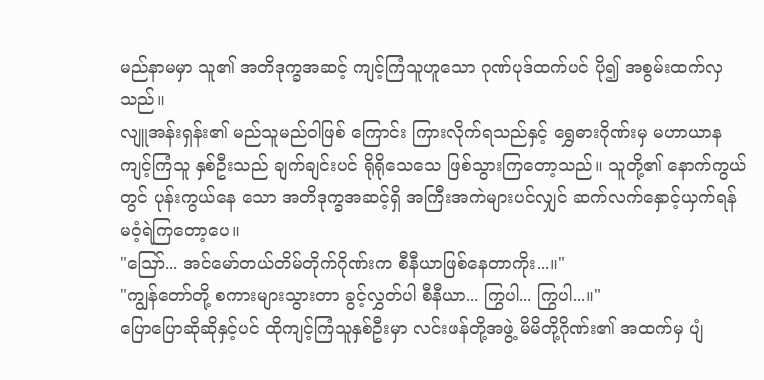မည်နာမမှာ သူ၏ အတိဒုက္ခအဆင့် ကျင့်ကြံသူဟူသော ဂုဏ်ပုဒ်ထက်ပင် ပို၍ အစွမ်းထက်လှသည်။
လျူအန်းရှန်း၏ မည်သူမည်ဝါဖြစ် ကြောင်း ကြားလိုက်ရသည်နှင့် ရွှေဓားဂိုဏ်းမှ မဟာယာနကျင့်ကြံသူ နှစ်ဦးသည် ချက်ချင်းပင် ရိုရိုသေသေ ဖြစ်သွားကြတော့သည်။ သူတို့၏ နောက်ကွယ်တွင် ပုန်းကွယ်နေ သော အတိဒုက္ခအဆင့်ရှိ အကြီးအကဲများပင်လျှင် ဆက်လက်နှောင့်ယှက်ရန် မဝံ့ရဲကြတော့ပေ။
"ဪ... အင်မော်တယ်တိမ်တိုက်ဂိုဏ်းက စီနီယာဖြစ်နေတာကိုး...။"
"ကျွန်တော်တို့ စကားများသွားတာ ခွင့်လွှတ်ပါ စီနီယာ... ကြွပါ... ကြွပါ...။"
ပြောပြောဆိုဆိုနှင့်ပင် ထိုကျင့်ကြံသူနှစ်ဦးမှာ လင်းဖန်တို့အဖွဲ့ မိမိတို့ဂိုဏ်း၏ အထက်မှ ပျံ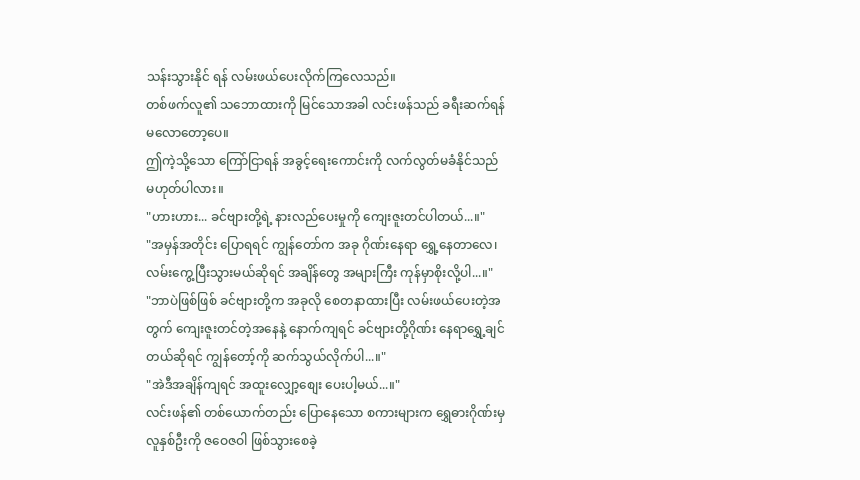သန်းသွားနိုင် ရန် လမ်းဖယ်ပေးလိုက်ကြလေသည်။
တစ်ဖက်လူ၏ သဘောထားကို မြင်သောအခါ လင်းဖန်သည် ခရီးဆက်ရန် မလောတော့ပေ။
ဤကဲ့သို့သော ကြော်ငြာရန် အခွင့်ရေးကောင်းကို လက်လွတ်မခံနိုင်သည် မဟုတ်ပါလား။
"ဟားဟား... ခင်ဗျားတို့ရဲ့ နားလည်ပေးမှုကို ကျေးဇူးတင်ပါတယ်...။"
"အမှန်အတိုင်း ပြောရရင် ကျွန်တော်က အခု ဂိုဏ်းနေရာ ရွှေ့နေတာလေ၊ လမ်းကွေ့ပြီးသွားမယ်ဆိုရင် အချိန်တွေ အများကြီး ကုန်မှာစိုးလို့ပါ...။"
"ဘာပဲဖြစ်ဖြစ် ခင်ဗျားတို့က အခုလို စေတနာထားပြီး လမ်းဖယ်ပေးတဲ့အတွက် ကျေးဇူးတင်တဲ့အနေနဲ့ နောက်ကျရင် ခင်ဗျားတို့ဂိုဏ်း နေရာရွှေ့ချင်တယ်ဆိုရင် ကျွန်တော့်ကို ဆက်သွယ်လိုက်ပါ...။"
"အဲဒီအချိန်ကျရင် အထူးလျှော့စျေး ပေးပါ့မယ်...။"
လင်းဖန်၏ တစ်ယောက်တည်း ပြောနေသော စကားများက ရွှေဓားဂိုဏ်းမှ လူနှစ်ဦးကို ဇဝေဇဝါ ဖြစ်သွားစေခဲ့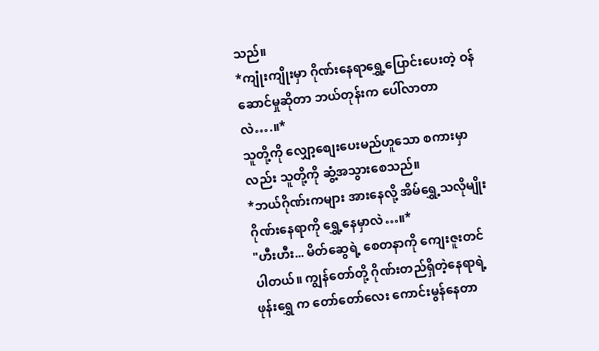သည်။
*ကျုံးကျိုးမှာ ဂိုဏ်းနေရာရွှေ့ပြောင်းပေးတဲ့ ဝန်ဆောင်မှုဆိုတာ ဘယ်တုန်းက ပေါ်လာတာလဲ….။*
သူတို့ကို လျှော့စျေးပေးမည်ဟူသော စကားမှာလည်း သူတို့ကို ဆွံ့အသွားစေသည်။
*ဘယ်ဂိုဏ်းကများ အားနေလို့ အိမ်ရွှေ့သလိုမျိုး ဂိုဏ်းနေရာကို ရွှေ့နေမှာလဲ…။*
"ဟီးဟီး... မိတ်ဆွေရဲ့ စေတနာကို ကျေးဇူးတင်ပါတယ်။ ကျွန်တော်တို့ ဂိုဏ်းတည်ရှိတဲ့နေရာရဲ့ ဖုန်းရွှေ က တော်တော်လေး ကောင်းမွန်နေတာ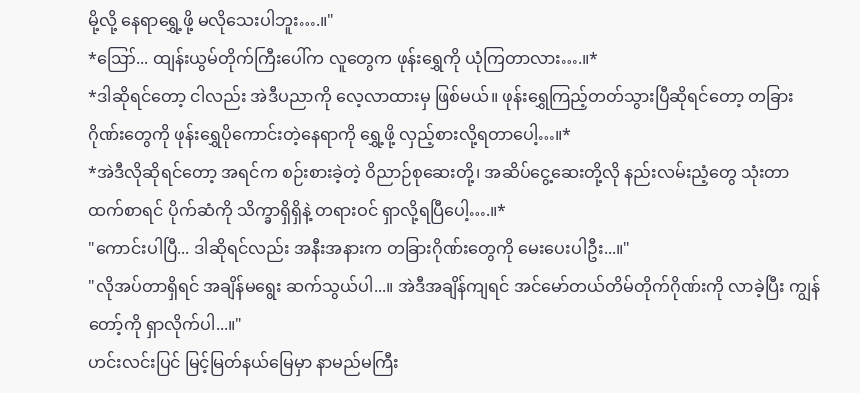မို့လို့ နေရာရွှေ့ဖို့ မလိုသေးပါဘူး….။"
*ဪ... ထျန်းယွမ်တိုက်ကြီးပေါ်က လူတွေက ဖုန်းရွှေကို ယုံကြတာလား….။*
*ဒါဆိုရင်တော့ ငါလည်း အဲဒီပညာကို လေ့လာထားမှ ဖြစ်မယ်။ ဖုန်းရွှေကြည့်တတ်သွားပြီဆိုရင်တော့ တခြားဂိုဏ်းတွေကို ဖုန်းရွှေပိုကောင်းတဲ့နေရာကို ရွှေ့ဖို့ လှည့်စားလို့ရတာပေါ့…။*
*အဲဒီလိုဆိုရင်တော့ အရင်က စဉ်းစားခဲ့တဲ့ ဝိညာဉ်စုဆေးတို့၊ အဆိပ်ငွေ့ဆေးတို့လို နည်းလမ်းညံ့တွေ သုံးတာထက်စာရင် ပိုက်ဆံကို သိက္ခာရှိရှိနဲ့ တရားဝင် ရှာလို့ရပြီပေါ့….။*
"ကောင်းပါပြီ... ဒါဆိုရင်လည်း အနီးအနားက တခြားဂိုဏ်းတွေကို မေးပေးပါဦး...။"
"လိုအပ်တာရှိရင် အချိန်မရွေး ဆက်သွယ်ပါ...။ အဲဒီအချိန်ကျရင် အင်မော်တယ်တိမ်တိုက်ဂိုဏ်းကို လာခဲ့ပြီး ကျွန်တော့်ကို ရှာလိုက်ပါ...။"
ဟင်းလင်းပြင် မြင့်မြတ်နယ်မြေမှာ နာမည်မကြီး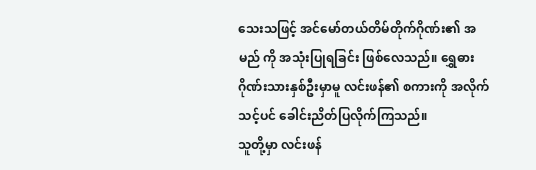သေးသဖြင့် အင်မော်တယ်တိမ်တိုက်ဂိုဏ်း၏ အမည် ကို အသုံးပြုရခြင်း ဖြစ်လေသည်။ ရွှေဓားဂိုဏ်းသားနှစ်ဦးမှာမူ လင်းဖန်၏ စကားကို အလိုက်သင့်ပင် ခေါင်းညိတ်ပြလိုက်ကြသည်။
သူတို့မှာ လင်းဖန်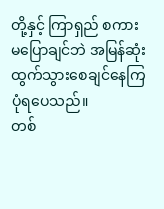တို့နှင့် ကြာရှည် စကားမပြောချင်ဘဲ အမြန်ဆုံး ထွက်သွားစေချင်နေကြပုံရပေသည်။
တစ်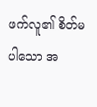ဖက်လူ၏ စိတ်မပါသော အ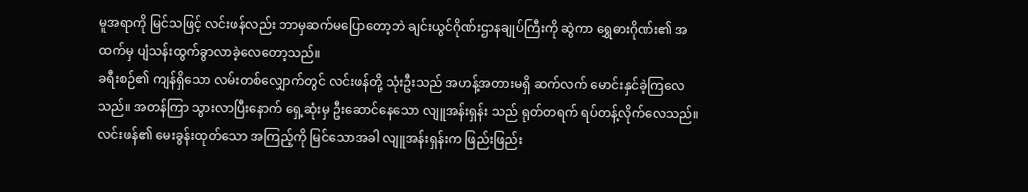မူအရာကို မြင်သဖြင့် လင်းဖန်လည်း ဘာမှဆက်မပြောတော့ဘဲ ချင်းယွင်ဂိုဏ်းဌာနချုပ်ကြီးကို ဆွဲကာ ရွှေဓားဂိုဏ်း၏ အထက်မှ ပျံသန်းထွက်ခွာလာခဲ့လေတော့သည်။
ခရီးစဉ်၏ ကျန်ရှိသော လမ်းတစ်လျှောက်တွင် လင်းဖန်တို့ သုံးဦးသည် အဟန့်အတားမရှိ ဆက်လက် မောင်းနှင်ခဲ့ကြလေသည်။ အတန်ကြာ သွားလာပြီးနောက် ရှေ့ဆုံးမှ ဦးဆောင်နေသော လျူအန်းရှန်း သည် ရုတ်တရက် ရပ်တန့်လိုက်လေသည်။
လင်းဖန်၏ မေးခွန်းထုတ်သော အကြည့်ကို မြင်သောအခါ လျူအန်းရှန်းက ဖြည်းဖြည်း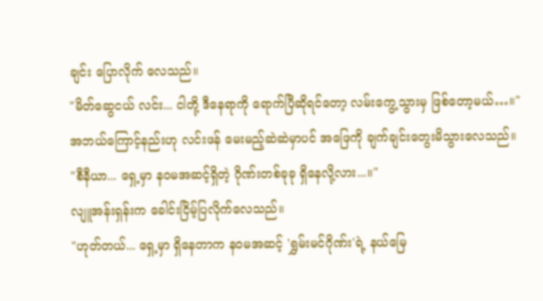ချင်း ပြောလိုက် လေသည်။
"မိတ်ဆွေငယ် လင်း... ငါတို့ ဒီနေရာကို ရောက်ပြီဆိုရင်တော့ လမ်းကွေ့သွားမှ ဖြစ်တော့မယ်…။"
အဘယ်ကြောင့်နည်းဟု လင်းဖန် မေးမည့်ဆဲဆဲမှာပင် အဖြေကို ချက်ချင်းတွေးမိသွားလေသည်။
"စီနီယာ... ရှေ့မှာ နဝမအဆင့်ရှိတဲ့ ဂိုဏ်းတစ်ခုခု ရှိနေလို့လား...။"
လျူအန်းရှန်းက ခေါင်းငြိမ့်ပြလိုက်လေသည်။
"ဟုတ်တယ်... ရှေ့မှာ ရှိနေတာက နဝမအဆင့် 'ရွှမ်းမင်ဂိုဏ်း'ရဲ့ နယ်မြေ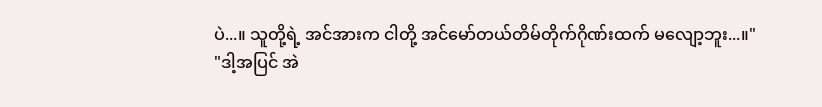ပဲ...။ သူတို့ရဲ့ အင်အားက ငါတို့ အင်မော်တယ်တိမ်တိုက်ဂိုဏ်းထက် မလျော့ဘူး...။"
"ဒါ့အပြင် အဲ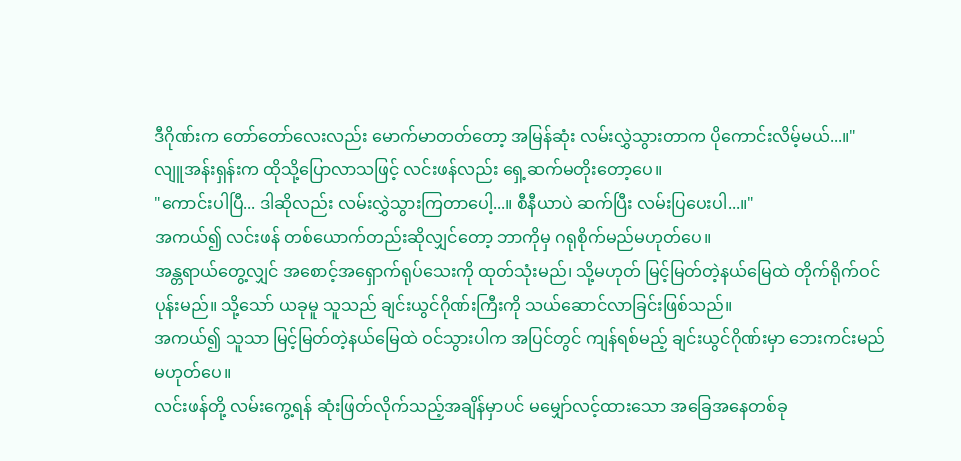ဒီဂိုဏ်းက တော်တော်လေးလည်း မောက်မာတတ်တော့ အမြန်ဆုံး လမ်းလွှဲသွားတာက ပိုကောင်းလိမ့်မယ်...။"
လျူအန်းရှန်းက ထိုသို့ပြောလာသဖြင့် လင်းဖန်လည်း ရှေ့ဆက်မတိုးတော့ပေ။
"ကောင်းပါပြီ... ဒါဆိုလည်း လမ်းလွှဲသွားကြတာပေါ့...။ စီနီယာပဲ ဆက်ပြီး လမ်းပြပေးပါ...။"
အကယ်၍ လင်းဖန် တစ်ယောက်တည်းဆိုလျှင်တော့ ဘာကိုမှ ဂရုစိုက်မည်မဟုတ်ပေ။
အန္တရာယ်တွေ့လျှင် အစောင့်အရှောက်ရုပ်သေးကို ထုတ်သုံးမည်၊ သို့မဟုတ် မြင့်မြတ်တဲ့နယ်မြေထဲ တိုက်ရိုက်ဝင်ပုန်းမည်။ သို့သော် ယခုမူ သူသည် ချင်းယွင်ဂိုဏ်းကြီးကို သယ်ဆောင်လာခြင်းဖြစ်သည်။
အကယ်၍ သူသာ မြင့်မြတ်တဲ့နယ်မြေထဲ ဝင်သွားပါက အပြင်တွင် ကျန်ရစ်မည့် ချင်းယွင်ဂိုဏ်းမှာ ဘေးကင်းမည်မဟုတ်ပေ။
လင်းဖန်တို့ လမ်းကွေ့ရန် ဆုံးဖြတ်လိုက်သည့်အချိန်မှာပင် မမျှော်လင့်ထားသော အခြေအနေတစ်ခု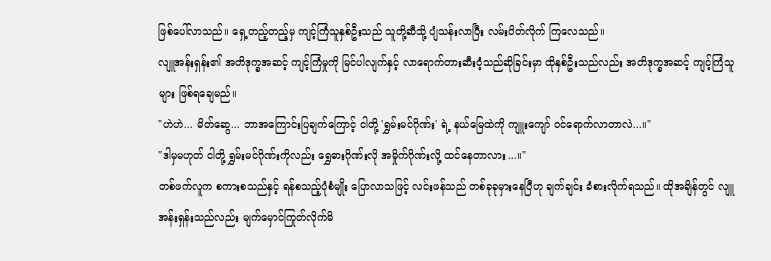ဖြစ်ပေါ်လာသည်။ ရှေ့တည့်တည့်မှ ကျင့်ကြံသူနှစ်ဦးသည် သူတို့ဆီသို့ ပျံသန်းလာပြီး လမ်းပိတ်လိုက် ကြလေသည်။
လျူအန်းရှန်း၏ အတိဒုက္ခအဆင့် ကျင့်ကြံမှုကို မြင်ပါလျက်နှင့် လာရောက်တားဆီးဝံ့သည်ဆိုခြင်းမှာ ထိုနှစ်ဦးသည်လည်း အတိဒုက္ခအဆင့် ကျင့်ကြံသူများ ဖြစ်ရချေမည်။
"ဟဲဟဲ... မိတ်ဆွေ... ဘာအကြောင်းပြချက်ကြောင့် ငါတို့ 'ရွှမ်းမင်ဂိုဏ်း' ရဲ့ နယ်မြေထဲကို ကျူးကျော် ဝင်ရောက်လာတာလဲ...။"
"ဒါမှမဟုတ် ငါတို့ ရွှမ်းမင်ဂိုဏ်းကိုလည်း ရွှေဓားဂိုဏ်းလို အမှိုက်ဂိုဏ်းလို့ ထင်နေတာလား...။"
တစ်ဖက်လူက စကားစသည်နှင့် ရန်စသည့်ပုံစံမျိုး ပြောလာသဖြင့် လင်းဖန်သည် တစ်ခုခုမှားနေပြီဟု ချက်ချင်း ခံစားလိုက်ရသည်။ ထိုအချိန်တွင် လျူအန်းရှန်းသည်လည်း မျက်မှောင်ကြုတ်လိုက်မိ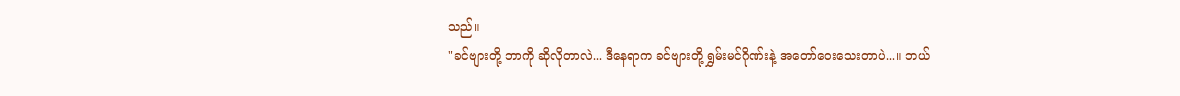သည်။
"ခင်ဗျားတို့ ဘာကို ဆိုလိုတာလဲ... ဒီနေရာက ခင်ဗျားတို့ ရွှမ်းမင်ဂိုဏ်းနဲ့ အတော်ဝေးသေးတာပဲ...။ ဘယ်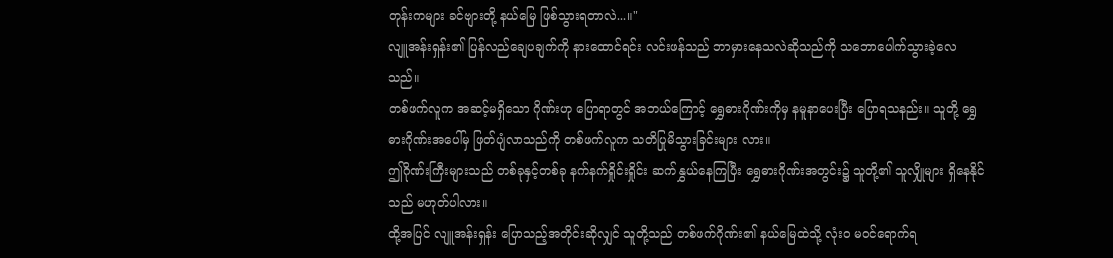တုန်းကများ ခင်ဗျားတို့ နယ်မြေ ဖြစ်သွားရတာလဲ...။"
လျူအန်းရှန်း၏ ပြန်လည်ချေပချက်ကို နားထောင်ရင်း လင်းဖန်သည် ဘာမှားနေသလဲဆိုသည်ကို သဘောပေါက်သွားခဲ့လေသည်။
တစ်ဖက်လူက အဆင့်မရှိသော ဂိုဏ်းဟု ပြောရာတွင် အဘယ်ကြောင့် ရွှေဓားဂိုဏ်းကိုမှ နမူနာပေးပြီး ပြောရသနည်း။ သူတို့ ရွှေဓားဂိုဏ်းအပေါ်မှ ဖြတ်ပျံလာသည်ကို တစ်ဖက်လူက သတိပြုမိသွားခြင်းများ လား။
ဤဂိုဏ်းကြီးများသည် တစ်ခုနှင့်တစ်ခု နက်နက်ရှိုင်းရှိုင်း ဆက်နွှယ်နေကြပြီး ရွှေဓားဂိုဏ်းအတွင်း၌ သူတို့၏ သူလျှိုများ ရှိနေနိုင်သည် မဟုတ်ပါလား။
ထို့အပြင် လျူအန်းရှန်း ပြောသည့်အတိုင်းဆိုလျှင် သူတို့သည် တစ်ဖက်ဂိုဏ်း၏ နယ်မြေထဲသို့ လုံးဝ မဝင်ရောက်ရ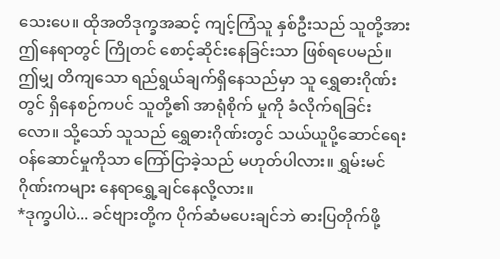သေးပေ။ ထိုအတိဒုက္ခအဆင့် ကျင့်ကြံသူ နှစ်ဦးသည် သူတို့အား ဤနေရာတွင် ကြိုတင် စောင့်ဆိုင်းနေခြင်းသာ ဖြစ်ရပေမည်။
ဤမျှ တိကျသော ရည်ရွယ်ချက်ရှိနေသည်မှာ သူ ရွှေဓားဂိုဏ်းတွင် ရှိနေစဉ်ကပင် သူတို့၏ အာရုံစိုက် မှုကို ခံလိုက်ရခြင်းလော။ သို့သော် သူသည် ရွှေဓားဂိုဏ်းတွင် သယ်ယူပို့ဆောင်ရေး ဝန်ဆောင်မှုကိုသာ ကြော်ငြာခဲ့သည် မဟုတ်ပါလား။ ရွှမ်းမင်ဂိုဏ်းကများ နေရာရွှေ့ချင်နေလို့လား။
*ဒုက္ခပါပဲ... ခင်ဗျားတို့က ပိုက်ဆံမပေးချင်ဘဲ ဓားပြတိုက်ဖို့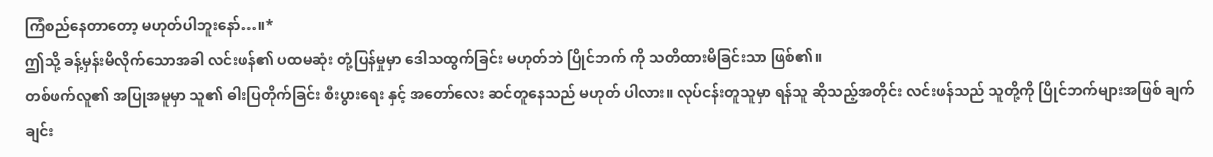ကြံစည်နေတာတော့ မဟုတ်ပါဘူးနော်…။*
ဤသို့ ခန့်မှန်းမိလိုက်သောအခါ လင်းဖန်၏ ပထမဆုံး တုံ့ပြန်မှုမှာ ဒေါသထွက်ခြင်း မဟုတ်ဘဲ ပြိုင်ဘက် ကို သတိထားမိခြင်းသာ ဖြစ်၏။
တစ်ဖက်လူ၏ အပြုအမူမှာ သူ၏ ဓါးပြတိုက်ခြင်း စီးပွားရေး နှင့် အတော်လေး ဆင်တူနေသည် မဟုတ် ပါလား။ လုပ်ငန်းတူသူမှာ ရန်သူ ဆိုသည့်အတိုင်း လင်းဖန်သည် သူတို့ကို ပြိုင်ဘက်များအဖြစ် ချက်ချင်း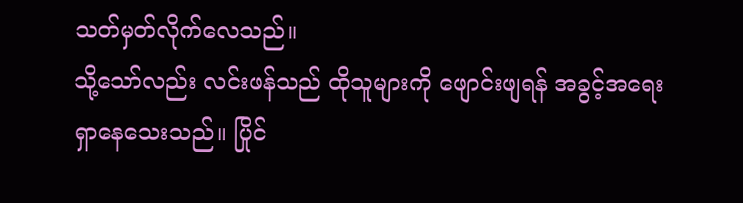သတ်မှတ်လိုက်လေသည်။
သို့သော်လည်း လင်းဖန်သည် ထိုသူများကို ဖျောင်းဖျရန် အခွင့်အရေး ရှာနေသေးသည်။ ပြိုင်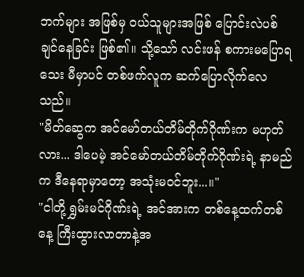ဘက်များ အဖြစ်မှ ဝယ်သူများအဖြစ် ပြောင်းလဲပစ်ချင်နေခြင်း ဖြစ်၏။ သို့သော် လင်းဖန် စကားမပြောရသေး မီမှာပင် တစ်ဖက်လူက ဆက်ပြောလိုက်လေသည်။
"မိတ်ဆွေက အင်မော်တယ်တိမ်တိုက်ဂိုဏ်းက မဟုတ်လား... ဒါပေမဲ့ အင်မော်တယ်တိမ်တိုက်ဂိုဏ်းရဲ့ နာမည်က ဒီနေရာမှာတော့ အသုံးမဝင်ဘူး...။"
"ငါတို့ ရွှမ်းမင်ဂိုဏ်းရဲ့ အင်အားက တစ်နေ့ထက်တစ်နေ့ ကြီးထွားလာတာနဲ့အ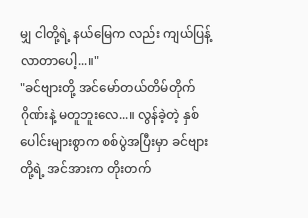မျှ ငါတို့ရဲ့ နယ်မြေက လည်း ကျယ်ပြန့်လာတာပေါ့...။"
"ခင်ဗျားတို့ အင်မော်တယ်တိမ်တိုက်ဂိုဏ်းနဲ့ မတူဘူးလေ...။ လွန်ခဲ့တဲ့ နှစ်ပေါင်းများစွာက စစ်ပွဲအပြီးမှာ ခင်ဗျားတို့ရဲ့ အင်အားက တိုးတက်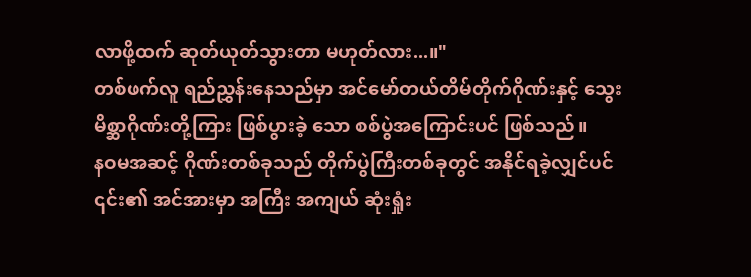လာဖို့ထက် ဆုတ်ယုတ်သွားတာ မဟုတ်လား...။"
တစ်ဖက်လူ ရည်ညွှန်းနေသည်မှာ အင်မော်တယ်တိမ်တိုက်ဂိုဏ်းနှင့် သွေးမိစ္ဆာဂိုဏ်းတို့ကြား ဖြစ်ပွားခဲ့ သော စစ်ပွဲအကြောင်းပင် ဖြစ်သည်။
နဝမအဆင့် ဂိုဏ်းတစ်ခုသည် တိုက်ပွဲကြီးတစ်ခုတွင် အနိုင်ရခဲ့လျှင်ပင် ၎င်း၏ အင်အားမှာ အကြီး အကျယ် ဆုံးရှုံး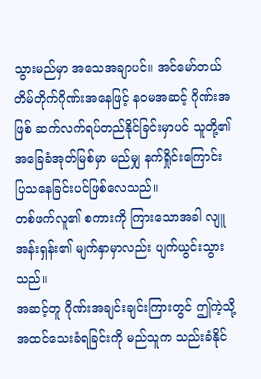သွားမည်မှာ အသေအချာပင်။ အင်မော်တယ်တိမ်တိုက်ဂိုဏ်းအနေဖြင့် နဝမအဆင့် ဂိုဏ်းအဖြစ် ဆက်လက်ရပ်တည်နိုင်ခြင်းမှာပင် သူတို့၏ အခြေခံအုတ်မြစ်မှာ မည်မျှ နက်ရှိုင်းကြောင်း ပြသနေခြင်းပင်ဖြစ်လေသည်။
တစ်ဖက်လူ၏ စကားကို ကြားသောအခါ လျူအန်းရှန်း၏ မျက်နှာမှာလည်း ပျက်ယွင်းသွားသည်။
အဆင့်တူ ဂိုဏ်းအချင်းချင်းကြားတွင် ဤကဲ့သို့ အထင်သေးခံရခြင်းကို မည်သူက သည်းခံနိုင်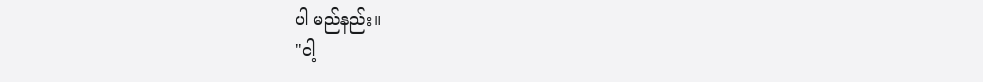ပါ မည်နည်း။
"ငါ့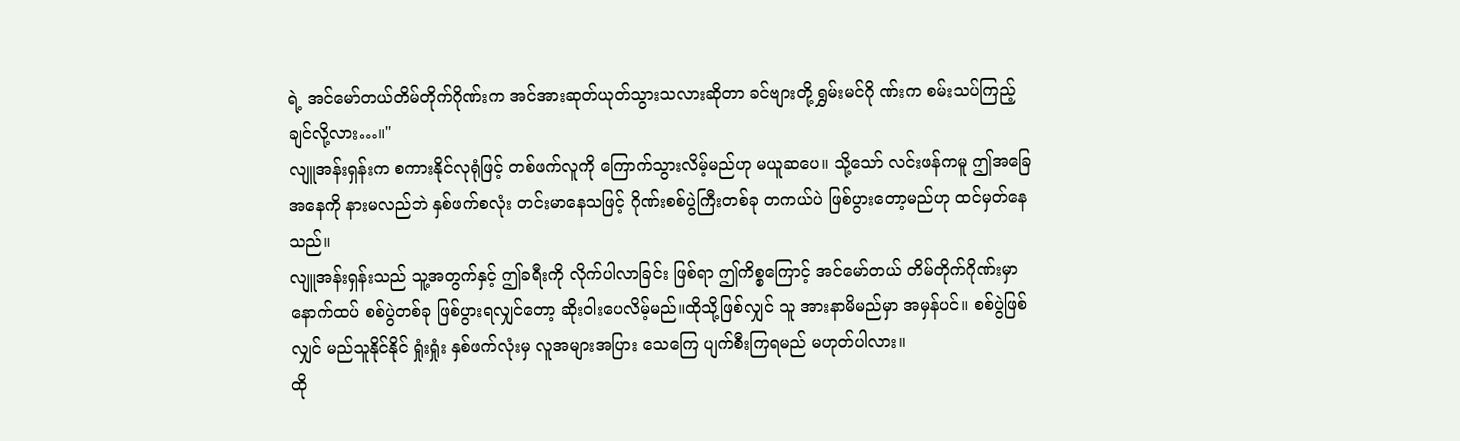ရဲ့ အင်မော်တယ်တိမ်တိုက်ဂိုဏ်းက အင်အားဆုတ်ယုတ်သွားသလားဆိုတာ ခင်ဗျားတို့ ရွှမ်းမင်ဂို ဏ်းက စမ်းသပ်ကြည့်ချင်လို့လား…။"
လျူအန်းရှန်းက စကားနိုင်လုရုံဖြင့် တစ်ဖက်လူကို ကြောက်သွားလိမ့်မည်ဟု မယူဆပေ။ သို့သော် လင်းဖန်ကမူ ဤအခြေအနေကို နားမလည်ဘဲ နှစ်ဖက်စလုံး တင်းမာနေသဖြင့် ဂိုဏ်းစစ်ပွဲကြီးတစ်ခု တကယ်ပဲ ဖြစ်ပွားတော့မည်ဟု ထင်မှတ်နေသည်။
လျူအန်းရှန်းသည် သူ့အတွက်နှင့် ဤခရီးကို လိုက်ပါလာခြင်း ဖြစ်ရာ ဤကိစ္စကြောင့် အင်မော်တယ် တိမ်တိုက်ဂိုဏ်းမှာ နောက်ထပ် စစ်ပွဲတစ်ခု ဖြစ်ပွားရလျှင်တော့ ဆိုးဝါးပေလိမ့်မည်။ထိုသို့ဖြစ်လျှင် သူ အားနာမိမည်မှာ အမှန်ပင်။ စစ်ပွဲဖြစ်လျှင် မည်သူနိုင်နိုင် ရှုံးရှုံး နှစ်ဖက်လုံးမှ လူအများအပြား သေကြေ ပျက်စီးကြရမည် မဟုတ်ပါလား။
ထို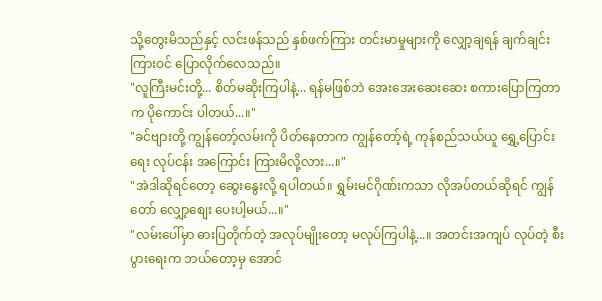သို့တွေးမိသည်နှင့် လင်းဖန်သည် နှစ်ဖက်ကြား တင်းမာမှုများကို လျှော့ချရန် ချက်ချင်း ကြားဝင် ပြောလိုက်လေသည်။
"လူကြီးမင်းတို့... စိတ်မဆိုးကြပါနဲ့... ရန်မဖြစ်ဘဲ အေးအေးဆေးဆေး စကားပြောကြတာက ပိုကောင်း ပါတယ်...။"
"ခင်ဗျားတို့ ကျွန်တော့်လမ်းကို ပိတ်နေတာက ကျွန်တော့်ရဲ့ ကုန်စည်သယ်ယူ ရွှေ့ပြောင်းရေး လုပ်ငန်း အကြောင်း ကြားမိလို့လား...။"
"အဲဒါဆိုရင်တော့ ဆွေးနွေးလို့ ရပါတယ်။ ရွှမ်းမင်ဂိုဏ်းကသာ လိုအပ်တယ်ဆိုရင် ကျွန်တော် လျှော့စျေး ပေးပါ့မယ်...။"
"လမ်းပေါ်မှာ ဓားပြတိုက်တဲ့ အလုပ်မျိုးတော့ မလုပ်ကြပါနဲ့...။ အတင်းအကျပ် လုပ်တဲ့ စီးပွားရေးက ဘယ်တော့မှ အောင်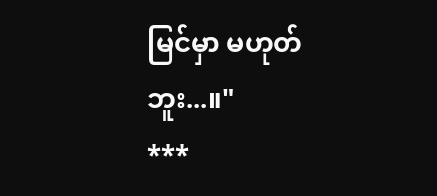မြင်မှာ မဟုတ်ဘူး...။"
***